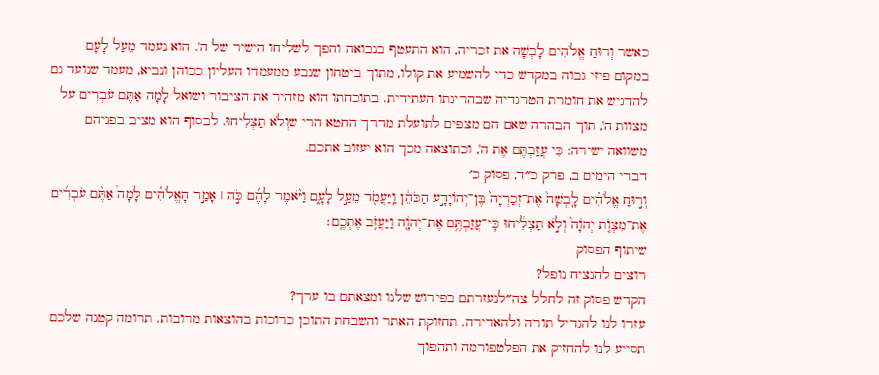כאשר וְרוּחַ אֱלֹהִים לָבְשָׁה את זכריה, הוא התעטף בנבואה והפך לשליחו הישיר של ה'. הוא נעמד מֵעַל לָעָם במקום פיזי גבוה במקדש כדי להשמיע את קולו, מתוך ביטחון שנבע ממעמדו העליון ככוהן ונביא, מעמד שנועד גם להדגיש את חומרת הטרגדיה שבהריגתו העתידית. בתוכחתו הוא מזהיר את הציבור ושואל לָמָה אַתֶּם עֹבְרִים על מצוות ה', תוך הבהרה שאם הם מצפים לתועלת מדרך החטא הרי שוְלֹא תַצְלִיחוּ. לבסוף הוא מציב בפניהם משוואה ישירה: כִּי עֲזַבְתֶּם אֶת ה', וכתוצאה מכך הוא יעזוב אתכם.
דברי הימים ב, פרק כ״ד, פסוק כ׳
וְר֣וּחַ אֱלֹהִ֗ים לָֽבְשָׁה֙ אֶת־זְכַרְיָה֙ בֶּן־יְהוֹיָדָ֣ע הַכֹּהֵ֔ן וַֽיַּעֲמֹ֖ד מֵעַ֣ל לָעָ֑ם וַיֹּ֨אמֶר לָהֶ֜ם כֹּ֣ה ׀ אָמַ֣ר הָאֱלֹהִ֗ים לָמָה֩ אַתֶּ֨ם עֹבְרִ֜ים אֶת־מִצְוֺ֤ת יְהֹוָה֙ וְלֹ֣א תַצְלִ֔יחוּ כִּֽי־עֲזַבְתֶּ֥ם אֶת־יְהֹוָ֖ה וַיַּעֲזֹ֥ב אֶתְכֶֽם׃
שיתוף הפסוק
רוצים להנציח נופל?
הקדש פסוק זה לחלל צה״לנעזרתם בפירוש שלנו ומצאתם בו ערך?
עזרו לנו להגדיל תורה ולהאדירה. תחזוקת האתר והשבחת התוכן כרוכות בהוצאות מרובות. תרומה קטנה שלכם תסייע לנו להחזיק את הפלטפורמה ותהפוך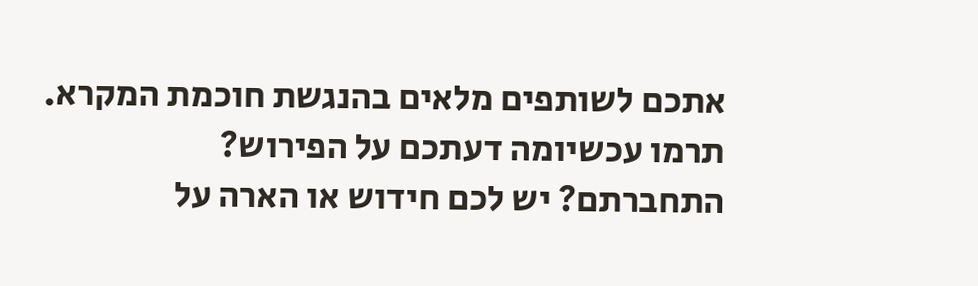אתכם לשותפים מלאים בהנגשת חוכמת המקרא.
תרמו עכשיומה דעתכם על הפירוש?
התחברתם? יש לכם חידוש או הארה על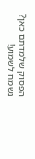הפסוק שלמדתם כאן? נשמח לשמוע!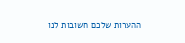ההערות שלכם חשובות לנו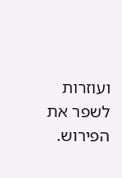ועוזרות לשפר את הפירוש.